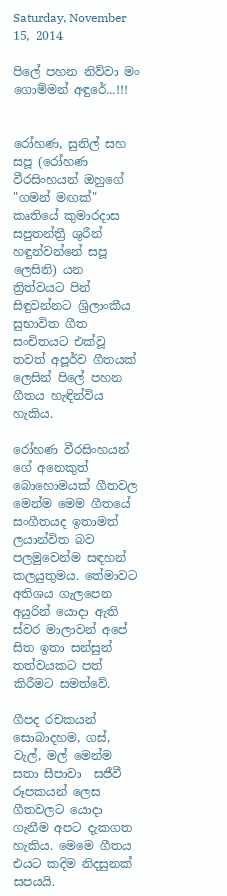Saturday, November 15, 2014

පිලේ පහන නිව්වා මං ගොම්මන් අඳුරේ...!!!


රෝහණ, සුනිල් සහ සපූ (රෝහණ වීරසිංහයන් ඔහුගේ "ගමන් මඟක්" කෘතියේ කුමාරදාස සපුතන්ත්‍රී ශුරීන් හඳුන්වන්නේ සපූ ලෙසිනි) යන ත්‍රිත්වයට පින් සිඳුවන්නට ශ්‍රිලාංකීය සුභාවිත ගීත සංචිතයට එක්වූ තවත් අපූර්ව ගීතයක් ලෙසින් පිලේ පහන ගීතය හැඳින්විය හැකිය.

රෝහණ වීරසිංහයන් ගේ අනෙකුත් බොහොමයක් ගීතවල මෙන්ම මෙම ගීතයේ සංගීතයද ඉතාමත් ලයාන්විත බව පලමුවෙන්ම සඳහන් කලයුතුමය. තේමාවට අතිශය ගැලපෙන අයුරින් යොදා ඇති ස්වර මාලාවන් අපේ සිත ඉතා සන්සුන් තත්වයකට පත් කිරීමට සමත්වේ.

ගීපද රචකයන් සොබාදහම, ගස්, වැල්, මල් මෙන්ම සතා සීපාවා  සජීවී රූපකයන් ලෙස ගීතවලට යොදා ගැනීම අපට දැකගත හැකිය. මෙමෙ ගීතය එයට කදිම නිදසුනක් සපයයි.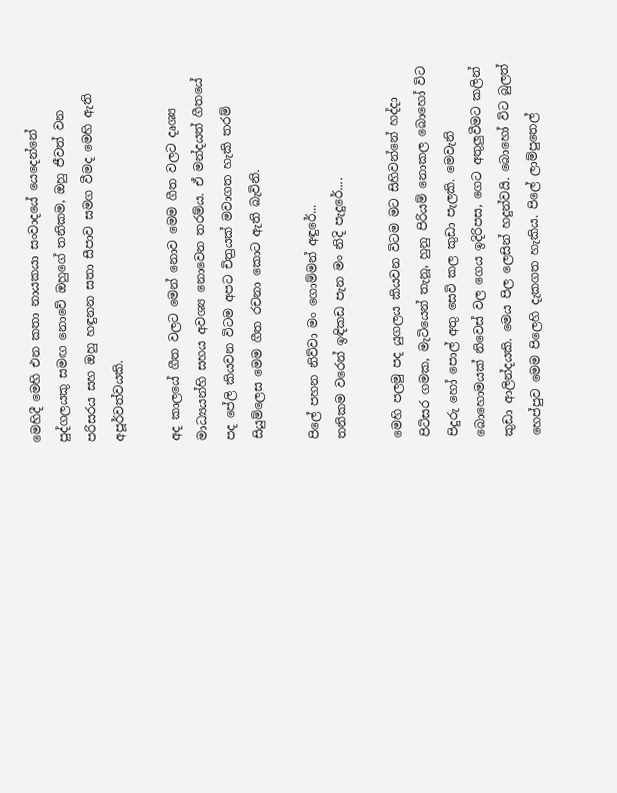මෙහිදී මෙහි එන කතා නායකයා සංවාදයේ යෙදෙන්නේ පුද්ගලයකු සමඟ නොවේ ඔහුගේ තනිකම, ඔහු ජීවත් වන පරිසරය සහ ඔහු හඳුනන සතා සීපාව සමග වීමද මෙහි ඇති අපූර්වත්වයකි.

අද කාලයේ ගීත වලට මෙන් නොව මෙම ගීත වලට දෘශ්‍ය මාධ්‍යයන්හි සහය අවශ්‍ය නොවෙන තරම්ය. ඒ මන්දයත් ගීතයේ පද පේලි කියවන විටම අපට චිත්‍රයක් මවාගත හැකි තරම් සියුම්ලෙස මෙම ගීත රචනා කොට ඇති බැවිනි.

පිලේ පහන නිව්වා මං ගොම්මන් අඳුරේ...
තනිකම වරෙන් ඉඳිකඩ පැන මං නිදි පැදුරේ....

මෙහි පලමු පද යුගලය කියවන විටම මට සිහිවන්නේ හද්දා පිටිසර ගමක, මැටියෙන් තැනූ, හුනු පිරියම් නොකල බොහෝ විට පිදුරු හෝ පොල් අතු සෙවි කල කුඩා පැලකි. මෙවැනි බොහොමයක් නිවෙස් වල ගෙය ඉදිරිපස, ගෙට අතුලුවීමට කලින් කුඩා ආලින්දයකි. මෙය පිල ලෙසින් හදුන්වයි. බොහෝ විට බුලත් හෙප්පුව මෙම පිලෙහි දැකගත හැකිය. පිලේ ලාම්පුතෙල්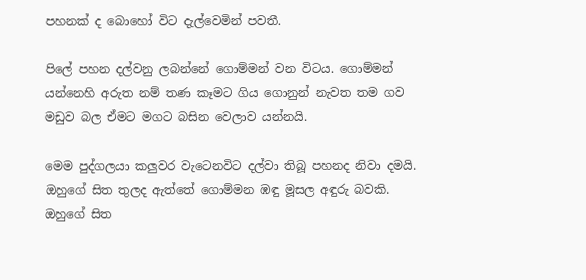පහනක් ද බොහෝ විට දැල්වෙමින් පවතී.

පිලේ පහන දල්වනු ලබන්නේ ගොම්මන් වන විටය. ගොම්මන් යන්නෙහි අරුත නම් තණ කෑමට ගිය ගොනුන් නැවත තම ගව මඩුව බල ඒමට මගට බසින වෙලාව යන්නයි.

මෙම පුද්ගලයා කලුවර වැටෙනවිට දල්වා තිබූ පහනද නිවා දමයි. ඔහුගේ සිත තුලද ඇත්තේ ගොම්මන ඹඳු මූසල අඳුරු බවකි. ඔහුගේ සිත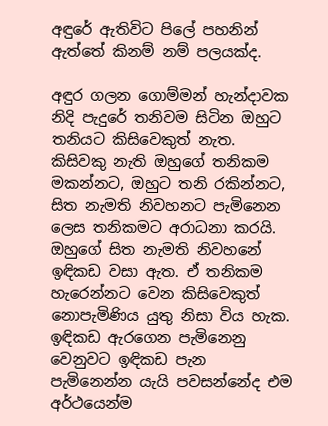අඳුරේ ඇතිවිට පිලේ පහනින් ඇත්තේ කිනම් නම් පලයක්ද.

අඳුර ගලන ගොම්මන් හැන්දාවක නිදි පැදුරේ තනිවම සිටින ඔහුට තනියට කිසිවෙකුත් නැත. කිසිවකු නැති ඔහුගේ තනිකම මකන්නට, ඔහුට තනි රකින්නට, සිත නැමති නිවහනට පැමිනෙන ලෙස තනිකමට අරාධනා කරයි. ඔහුගේ සිත නැමති නිවහනේ ඉඳිකඩ වසා ඇත. ඒ තනිකම හැරෙන්නට වෙන කිසිවෙකුත් නොපැමිණිය යුතු නිසා විය හැක. ඉඳිකඩ ඇරගෙන පැමිනෙනු වෙනුවට ඉඳිකඩ පැන පැමිනෙන්න යැයි පවසන්නේද එම අර්ථයෙන්ම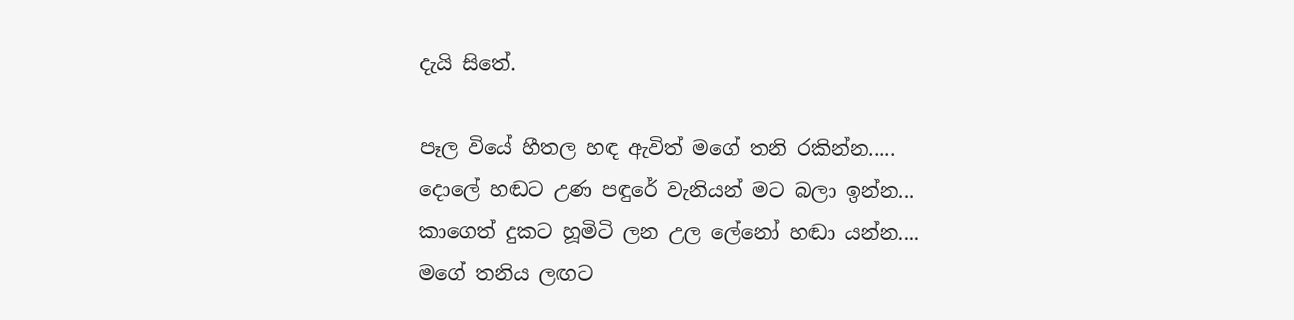දැයි සිතේ.

පෑල වියේ හීතල හඳ ඇවිත් මගේ තනි රකින්න.....
දොලේ හඬට උණ පඳුරේ වැනියන් මට බලා ඉන්න...
කාගෙත් දුකට හූමිටි ලන උල ලේනෝ හඬා යන්න....
මගේ තනිය ලඟට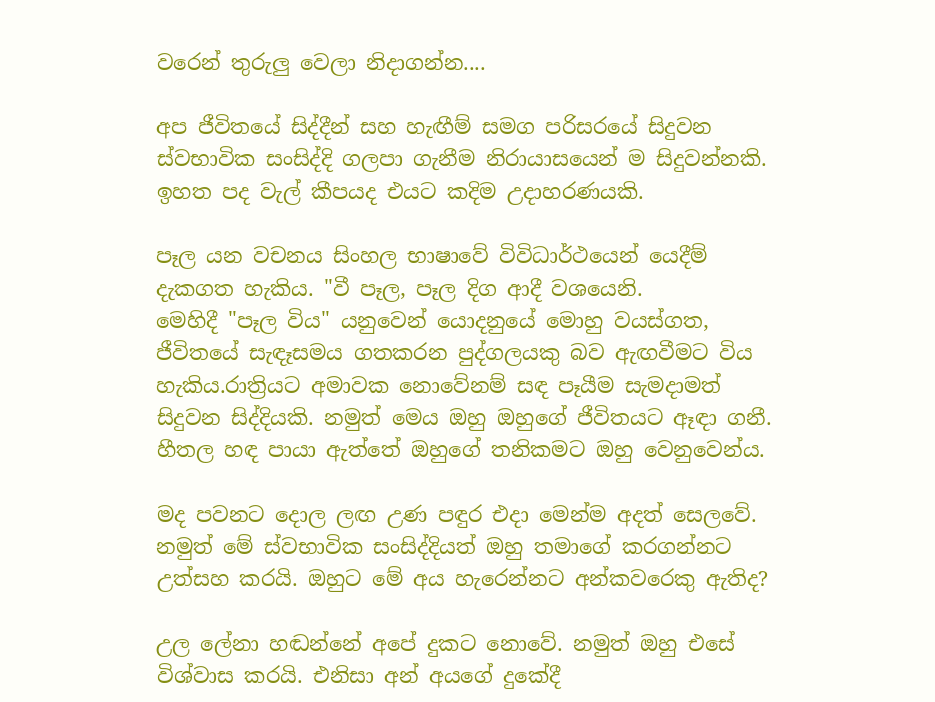වරෙන් තුරුලු වෙලා නිදාගන්න....

අප ජීවිතයේ සිද්දීන් සහ හැඟීම් සමග පරිසරයේ සිදුවන ස්වභාවික සංසිද්දි ගලපා ගැනීම නිරායාසයෙන් ම සිදුවන්නකි. ඉහත පද වැල් කීපයද එයට කදිම උදාහරණයකි.

පෑල යන වචනය සිංහල භාෂාවේ විවිධාර්ථයෙන් යෙදීම් දැකගත හැකිය. "වී පෑල, පෑල දිග ආදී වශයෙනි.
මෙහිදී "පෑල විය" යනුවෙන් යොදනුයේ මොහු වයස්ගත, ජීවිතයේ සැඳෑසමය ගතකරන පුද්ගලයකු බව ඇඟවීමට විය හැකිය.රාත්‍රියට අමාවක නොවේනම් සඳ පෑයීම සැමදාමත් සිදුවන සිද්දියකි. නමුත් මෙය ඔහු ඔහුගේ ජීවිතයට ඈඳා ගනී. හීතල හඳ පායා ඇත්තේ ඔහුගේ තනිකමට ඔහු වෙනුවෙන්ය.

මද පවනට දොල ලඟ උණ පඳුර එදා මෙන්ම අදත් සෙලවේ. නමුත් මේ ස්වභාවික සංසිද්දියත් ඔහු තමාගේ කරගන්නට උත්සහ කරයි. ඔහුට මේ අය හැරෙන්නට අන්කවරෙකු ඇතිද?

උල ලේනා හඬන්නේ අපේ දුකට නොවේ. නමුත් ඔහු එසේ විශ්වාස කරයි. එනිසා අන් අයගේ දුකේදී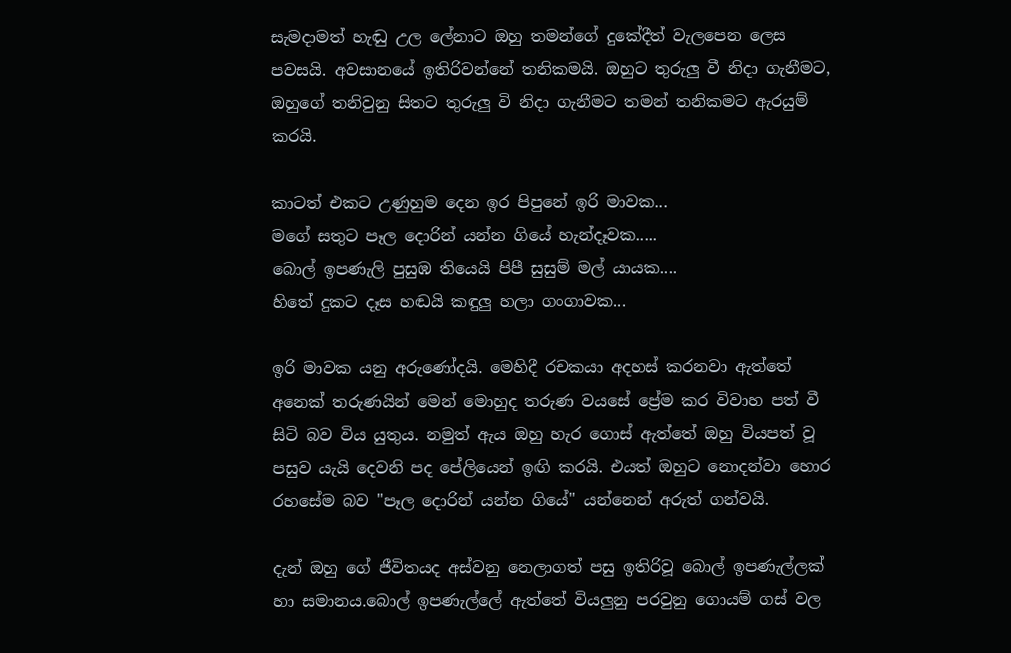සැමදාමත් හැඬු උල ලේනාට ඔහු තමන්ගේ දුකේදීත් වැලපෙන ලෙස පවසයි. අවසානයේ ඉතිරිවන්නේ තනිකමයි. ඔහුට තුරුලු වී නිදා ගැනීමට, ඔහුගේ තනිවුනු සිතට තුරුලු වි නිදා ගැනීමට තමන් තනිකමට ඇරයුම් කරයි.

කාටත් එකට උණුහුම දෙන ඉර පිපුනේ ඉරි මාවක...
මගේ සතුට පෑල දොරින් යන්න ගියේ හැන්දෑවක.....
බොල් ඉපණැලි පුසුඹ තියෙයි පිපී සුසුම් මල් යායක....
හිතේ දුකට දෑස හඬයි කඳුලු හලා ගංගාවක...

ඉරි මාවක යනු අරුණෝදයි. මෙහිදී රචකයා අදහස් කරනවා ඇත්තේ අනෙක් තරුණයින් මෙන් මොහුද තරුණ වයසේ ප්‍රේම කර විවාහ පත් වී සිටි බව විය යුතුය. නමුත් ඇය ඔහු හැර ගොස් ඇත්තේ ඔහු වියපත් වූ පසුව යැයි දෙවනි පද පේලියෙන් ඉඟි කරයි. එයත් ඔහුට නොදන්වා හොර රහසේම බව "පෑල දොරින් යන්න ගියේ" යන්නෙන් අරුත් ගන්වයි.

දැන් ඔහු ගේ ජීවිතයද අස්වනු නෙලාගත් පසු ඉතිරිවූ බොල් ඉපණැල්ලක් හා සමානය.බොල් ඉපණැල්ලේ ඇත්තේ වියලුනු පරවුනු ගොයම් ගස් වල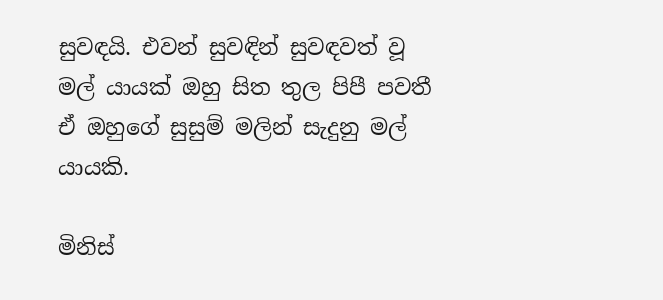සුවඳයි. එවන් සුවඳින් සුවඳවත් වූ මල් යායක් ඔහු සිත තුල පිපී පවතී ඒ ඔහුගේ සුසුම් මලින් සැදුනු මල් යායකි.

මිනිස්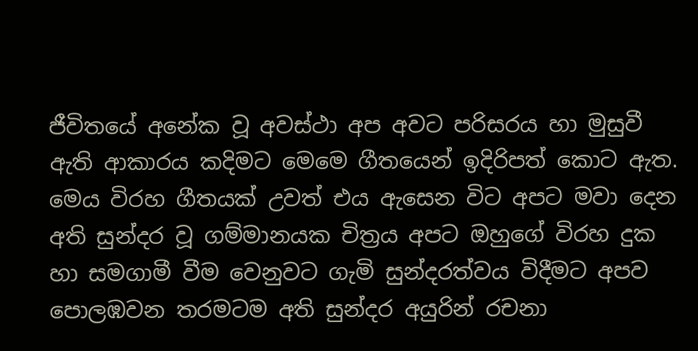ජීවිතයේ අනේක වූ අවස්ථා අප අවට පරිසරය හා මුසුවී ඇති ආකාරය කදිමට මෙමෙ ගීතයෙන් ඉදිරිපත් කොට ඇත. මෙය විරහ ගීතයක් උවත් එය ඇසෙන විට අපට මවා දෙන අති සුන්දර වූ ගම්මානයක චිත්‍රය අපට ඔහුගේ විරහ දුක හා සමගාමී වීම වෙනුවට ගැමි සුන්දරත්වය විදීමට අපව පොලඹවන තරමටම අති සුන්දර අයුරින් රචනා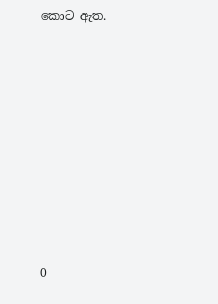කොට ඇත.










0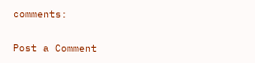comments:

Post a Comment